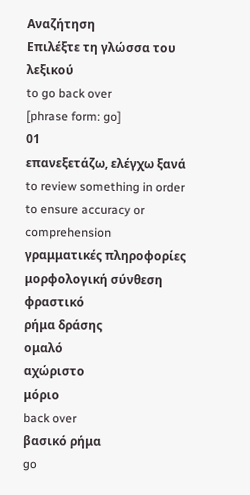Αναζήτηση
Επιλέξτε τη γλώσσα του λεξικού
to go back over
[phrase form: go]
01
επανεξετάζω, ελέγχω ξανά
to review something in order to ensure accuracy or comprehension
γραμματικές πληροφορίες
μορφολογική σύνθεση
φραστικό
ρήμα δράσης
ομαλό
αχώριστο
μόριο
back over
βασικό ρήμα
go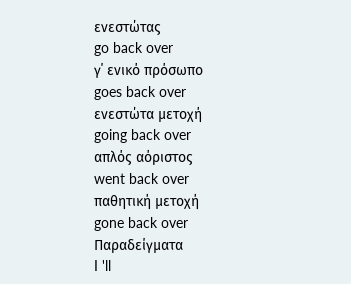ενεστώτας
go back over
γ΄ ενικό πρόσωπο
goes back over
ενεστώτα μετοχή
going back over
απλός αόριστος
went back over
παθητική μετοχή
gone back over
Παραδείγματα
I 'll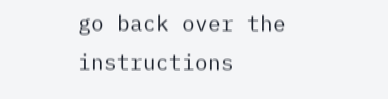go back over the instructions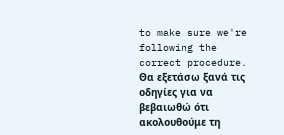to make sure we're following the correct procedure.
Θα εξετάσω ξανά τις οδηγίες για να βεβαιωθώ ότι ακολουθούμε τη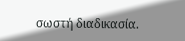σωστή διαδικασία.